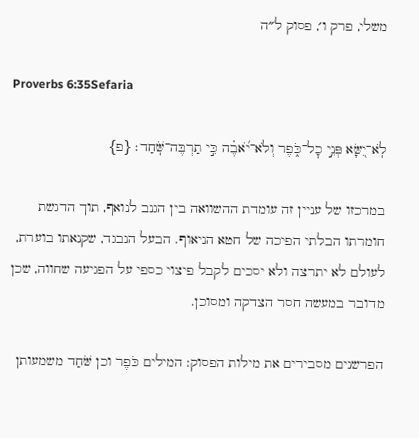משלי, פרק ו׳, פסוק ל״ה

Proverbs 6:35Sefaria

לֹֽא־יִ֭שָּׂא פְּנֵ֣י כׇל־כֹּ֑פֶר וְלֹא־יֹ֝אבֶ֗ה כִּ֣י תַרְבֶּה־שֹּֽׁחַד׃ {פ}

במרכזו של עניין זה עומדת ההשוואה בין הגנב לנואף, תוך הדגשת חומרתו הבלתי הפיכה של חטא הניאוף. הבעל הנבגד, שקנאתו בוערת, לעולם לא יתרצה ולא יסכים לקבל פיצוי כספי על הפגיעה שחווה, שכן מדובר במעשה חסר הצדקה ומסוכן.

הפרשנים מסבירים את מילות הפסוק: המילים כֹּפֶר וכן שֹּׁחַד משמעותן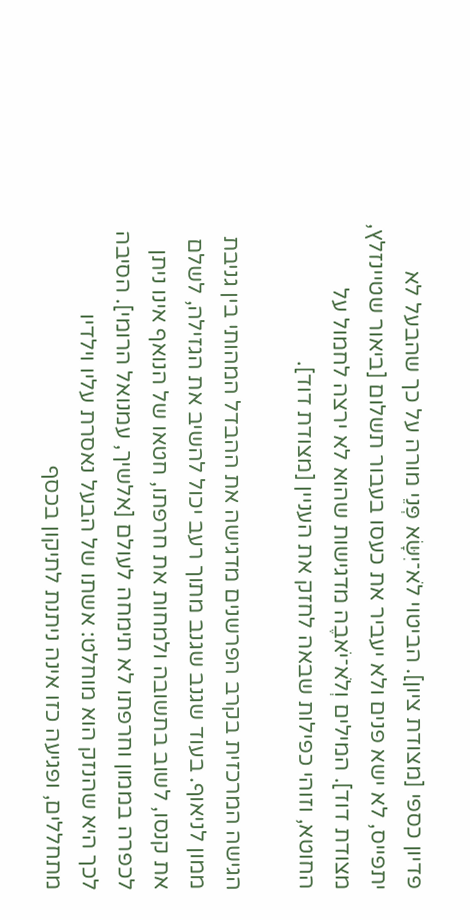פדיון כספי [מצודת ציון]. הביטוי לֹא־יִשָּׂא פְּנֵי מורה על כך שהבעל לא יתפייס, לא ישא פנים ולא יעביר את כעסו בעבור תשלום [ביאור שטיינזלץ, מצודת דוד]. המילים וְלֹא־יֹאבֶה מדגישות שהוא לא ירצה לחמול על החוטא, וזוהי כפילות שבאה לחזק את העניין [מצודת דוד].

הגישה המרכזית בקרב הפרשנים מדגישה את ההבדל המהותי בין גניבת ממון לניאוף. בעוד שגנב שגנב מתוך רעב יכול להשיב את הגזילה, לשלם את קנסו, לשוב בתשובה ולמחות את חרפתו, חטאו של הנואף אינו ניתן לכפרה בממון וחרפתו לא תימחה לעולם [אלשיך, עמנואל הרומי]. הסיבה לכך היא שהנזק הוא מוחלט: אשתו של הבעל נאסרת עליו וילדיו מתחללים, ופגיעה כזו אינה ניתנת לתיקון בכסף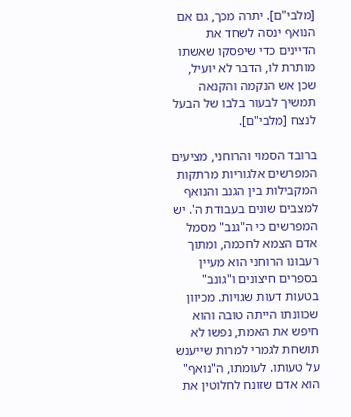[מלבי"ם]. יתרה מכך, גם אם הנואף ינסה לשחד את הדיינים כדי שיפסקו שאשתו מותרת לו, הדבר לא יועיל, שכן אש הנקמה והקנאה תמשיך לבעור בלבו של הבעל לנצח [מלבי"ם].

ברובד הסמוי והרוחני, מציעים המפרשים אלגוריות מרתקות המקבילות בין הגנב והנואף למצבים שונים בעבודת ה'. יש המפרשים כי ה"גנב" מסמל אדם הצמא לחכמה, ומתוך רעבונו הרוחני הוא מעיין בספרים חיצונים ו"גונב" בטעות דעות שגויות. מכיוון שכוונתו הייתה טובה והוא חיפש את האמת, נפשו לא תושחת לגמרי למרות שייענש על טעותו. לעומתו, ה"נואף" הוא אדם שזונח לחלוטין את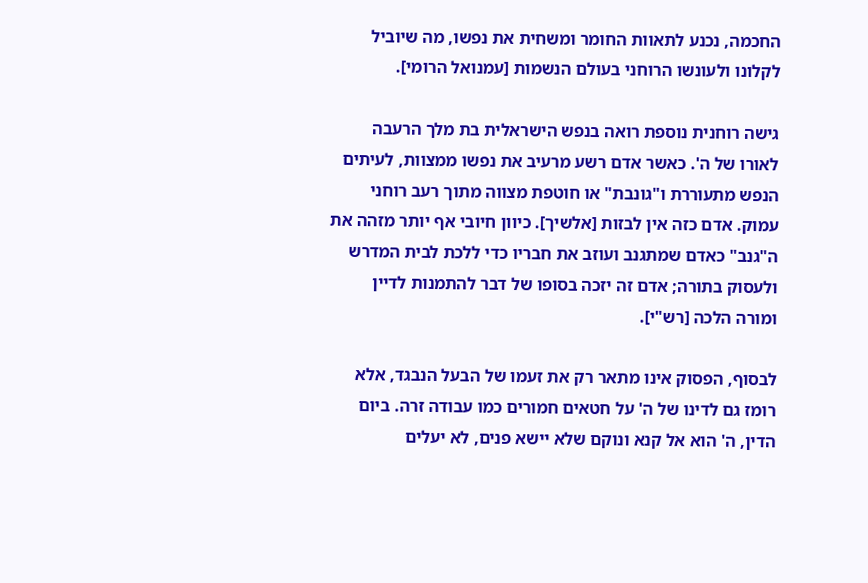החכמה, נכנע לתאוות החומר ומשחית את נפשו, מה שיוביל לקלונו ולעונשו הרוחני בעולם הנשמות [עמנואל הרומי].

גישה רוחנית נוספת רואה בנפש הישראלית בת מלך הרעבה לאורו של ה'. כאשר אדם רשע מרעיב את נפשו ממצוות, לעיתים הנפש מתעוררת ו"גונבת" או חוטפת מצווה מתוך רעב רוחני עמוק. אדם כזה אין לבזות [אלשיך]. כיוון חיובי אף יותר מזהה את ה"גנב" כאדם שמתגנב ועוזב את חבריו כדי ללכת לבית המדרש ולעסוק בתורה; אדם זה יזכה בסופו של דבר להתמנות לדיין ומורה הלכה [רש"י].

לבסוף, הפסוק אינו מתאר רק את זעמו של הבעל הנבגד, אלא רומז גם לדינו של ה' על חטאים חמורים כמו עבודה זרה. ביום הדין, ה' הוא אל קנא ונוקם שלא יישא פנים, לא יעלים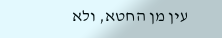עין מן החטא, ולא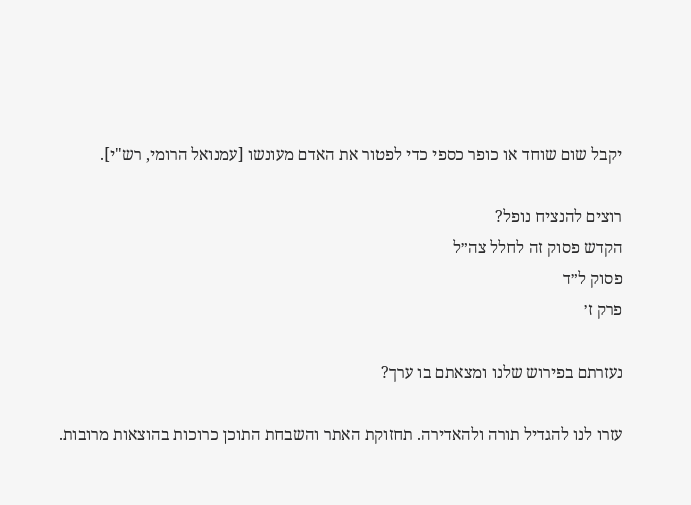יקבל שום שוחד או כופר כספי כדי לפטור את האדם מעונשו [עמנואל הרומי, רש"י].

רוצים להנציח נופל?
הקדש פסוק זה לחלל צה״ל
פסוק ל״ד
פרק ז׳

נעזרתם בפירוש שלנו ומצאתם בו ערך?

עזרו לנו להגדיל תורה ולהאדירה. תחזוקת האתר והשבחת התוכן כרוכות בהוצאות מרובות.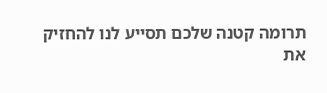תרומה קטנה שלכם תסייע לנו להחזיק את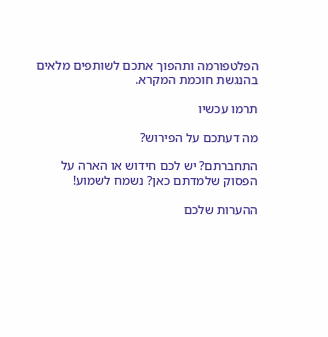הפלטפורמה ותהפוך אתכם לשותפים מלאים בהנגשת חוכמת המקרא.

תרמו עכשיו

מה דעתכם על הפירוש?

התחברתם? יש לכם חידוש או הארה על הפסוק שלמדתם כאן? נשמח לשמוע!

ההערות שלכם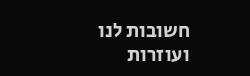חשובות לנו ועוזרות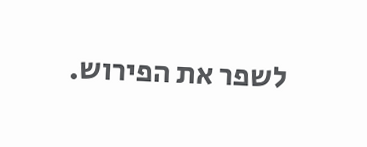לשפר את הפירוש.